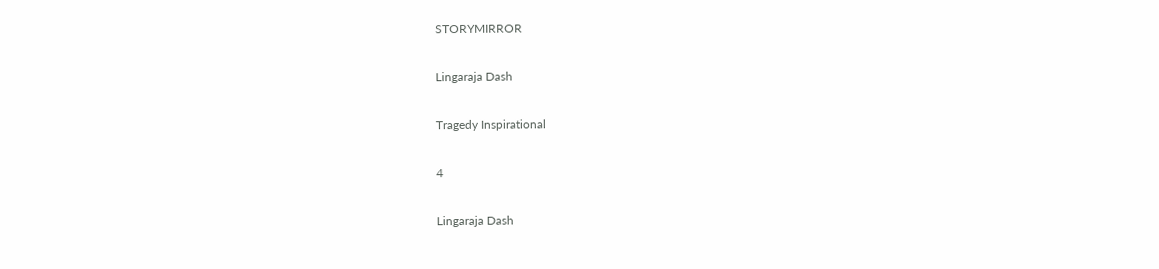STORYMIRROR

Lingaraja Dash

Tragedy Inspirational

4

Lingaraja Dash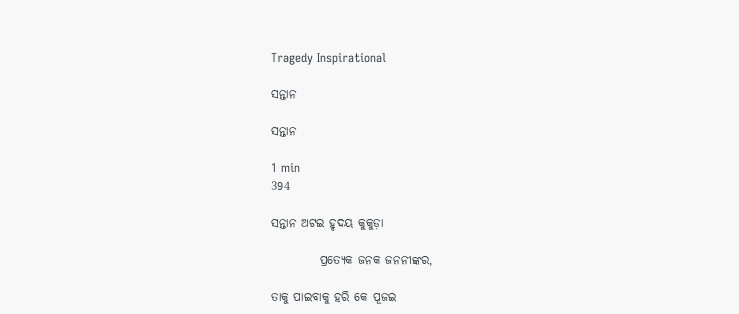Tragedy Inspirational

ସନ୍ତାନ

ସନ୍ତାନ

1 min
394

ସନ୍ତାନ ଅଟଇ ହୃଦୟ କୁକୁଡ଼ା

          ପ୍ରତ୍ୟେକ ଜନକ ଜନନୀଙ୍କର,

ତାକୁ ପାଇବାକୁ ହରି କେ ପୂଜଇ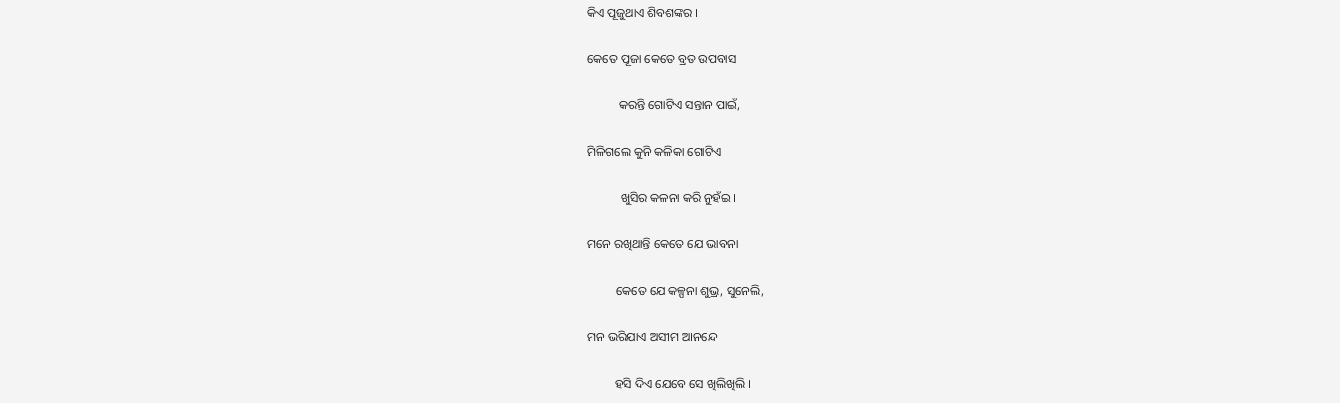କିଏ ପୂଜୁଥାଏ ଶିବଶଙ୍କର ।

କେତେ ପୂଜା କେତେ ବ୍ରତ ଉପବାସ

          କରନ୍ତି ଗୋଟିଏ ସନ୍ତାନ ପାଇଁ,

ମିଳିଗଲେ କୁନି କଳିକା ଗୋଟିଏ

           ଖୁସିର କଳନା କରି ନୁହଁଇ ।

ମନେ ରଖିଥାନ୍ତି କେତେ ଯେ ଭାବନା

         କେତେ ଯେ କଳ୍ପନା ଶୁଭ୍ର, ସୁନେଲି,

ମନ ଭରିଯାଏ ଅସୀମ ଆନନ୍ଦେ

         ହସି ଦିଏ ଯେବେ ସେ ଖିଲିଖିଲି ।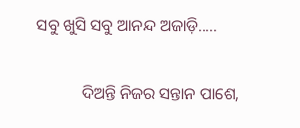ସବୁ ଖୁସି ସବୁ ଆନନ୍ଦ ଅଜାଡ଼ି.....

           ଦିଅନ୍ତି ନିଜର ସନ୍ତାନ ପାଶେ,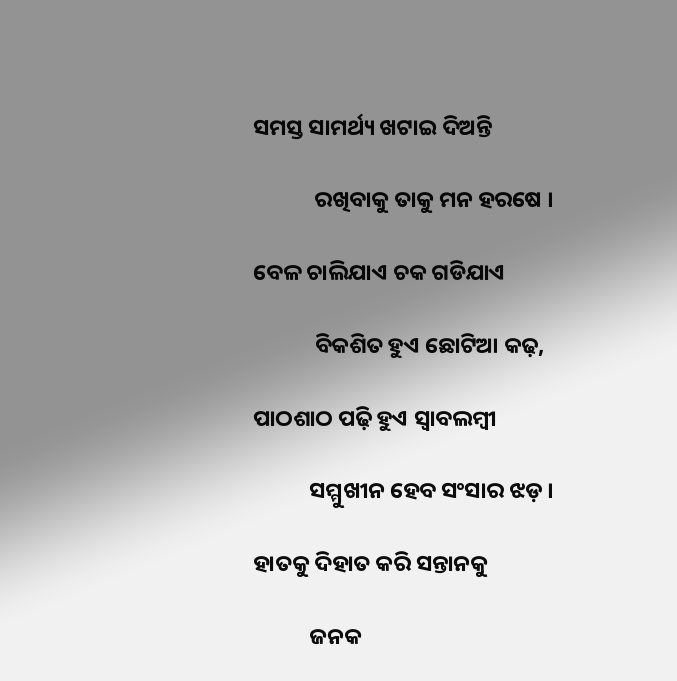ସମସ୍ତ ସାମର୍ଥ୍ୟ ଖଟାଇ ଦିଅନ୍ତି

            ରଖିବାକୁ ତାକୁ ମନ ହରଷେ ।

ବେଳ ଚାଲିଯାଏ ଚକ ଗଡିଯାଏ

            ବିକଶିତ ହୁଏ ଛୋଟିଆ କଢ଼,

ପାଠଶାଠ ପଢ଼ି ହୁଏ ସ୍ବାବଲମ୍ବୀ

           ସମ୍ମୁଖୀନ ହେବ ସଂସାର ଝଡ଼ ।

ହାତକୁ ଦିହାତ କରି ସନ୍ତାନକୁ

           ଜନକ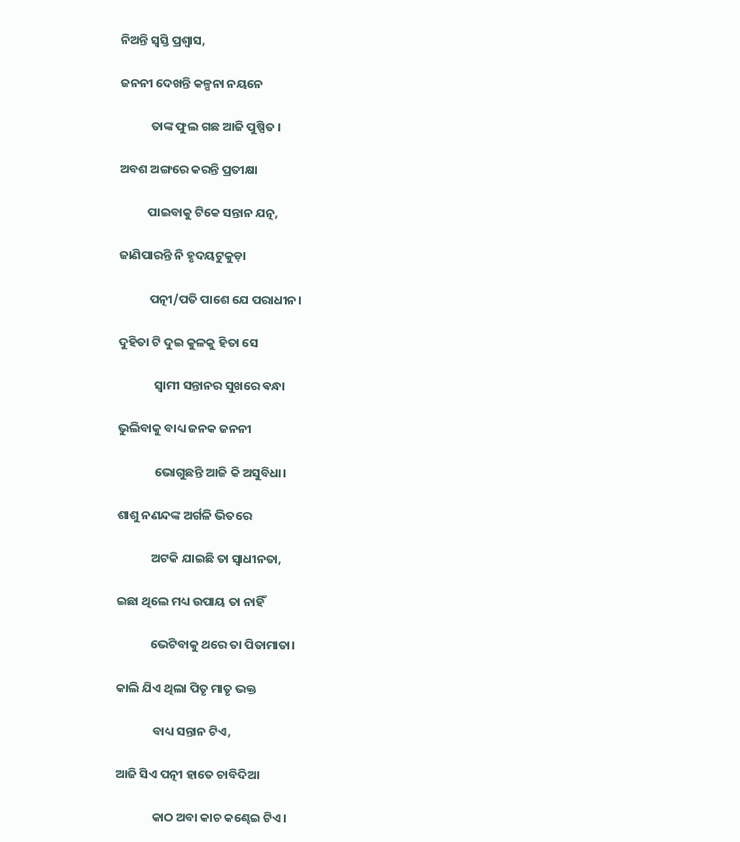ନିଅନ୍ତି ସ୍ୱସ୍ତି ପ୍ରଶ୍ୱାସ,

ଜନନୀ ଦେଖନ୍ତି କଳ୍ପନା ନୟନେ

           ତାଙ୍କ ଫୁଲ ଗଛ ଆଜି ପୁଷ୍ପିତ ।

ଅବଶ ଅଙ୍ଗରେ କରନ୍ତି ପ୍ରତୀକ୍ଷା

          ପାଇବାକୁ ଟିକେ ସନ୍ତାନ ଯତ୍ନ,

ଜାଣିପାରନ୍ତି ନି ହୃଦୟଟୁକୁଡ଼ା

           ପତ୍ନୀ/ପତି ପାଶେ ଯେ ପରାଧୀନ।

ଦୁହିତା ଟି ଦୁଇ କୁଳକୁ ହିତା ସେ

             ସ୍ବାମୀ ସନ୍ତାନର ସୁଖରେ ଵନ୍ଧା

ଭୁଲିବାକୁ ବାଧ୍ୟ ଜନକ ଜନନୀ

             ଭୋଗୁଛନ୍ତି ଆଜି କି ଅସୁବିଧା।

ଶାଶୁ ନଣନ୍ଦଙ୍କ ଅର୍ଗଳି ଭିତରେ

            ଅଟକି ଯାଇଛି ତା ସ୍ଵାଧୀନତା,

ଇଛା ଥିଲେ ମଧ୍ୟ ଉପାୟ ତା ନାହିଁ

            ଭେଟିବାକୁ ଥରେ ତା ପିତାମାତା।

କାଲି ଯିଏ ଥିଲା ପିତୃ ମାତୃ ଭକ୍ତ

             ବାଧ୍ୟ ସନ୍ତାନ ଟିଏ,

ଆଜି ସିଏ ପତ୍ନୀ ହାତେ ଚାବିଦିଆ

             କାଠ ଅବା କାଚ କଣ୍ଢେଇ ଟିଏ।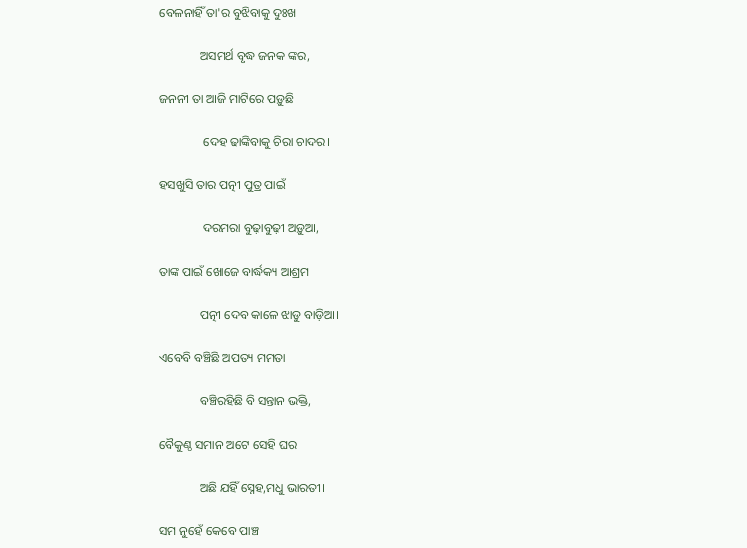ବେଳନାହିଁ ତା'ର ବୁଝିବାକୁ ଦୁଃଖ

             ଅସମର୍ଥ ବୃଦ୍ଧ ଜନକ ଙ୍କର,

ଜନନୀ ତା ଆଜି ମାଟିରେ ପଡ଼ୁଛି

              ଦେହ ଢାଙ୍କିବାକୁ ଚିରା ଚାଦର।

ହସଖୁସି ତାର ପତ୍ନୀ ପୁତ୍ର ପାଇଁ

              ଦରମରା ବୁଢ଼ାବୁଢ଼ୀ ଅଡ଼ୁଆ,

ତାଙ୍କ ପାଇଁ ଖୋଜେ ବାର୍ଦ୍ଧକ୍ୟ ଆଶ୍ରମ

             ପତ୍ନୀ ଦେବ କାଳେ ଝାଡୁ ବାଡ଼ିଆ।

ଏବେବି ବଞ୍ଚିଛି ଅପତ୍ୟ ମମତା

             ବଞ୍ଚିରହିଛି ବି ସନ୍ତାନ ଭକ୍ତି,

ବୈକୁଣ୍ଠ ସମାନ ଅଟେ ସେହି ଘର

             ଅଛି ଯହିଁ ସ୍ନେହ,ମଧୁ ଭାରତୀ।

ସମ ନୁହେଁ କେବେ ପାଞ୍ଚ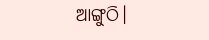ଆଙ୍ଗୁଠି।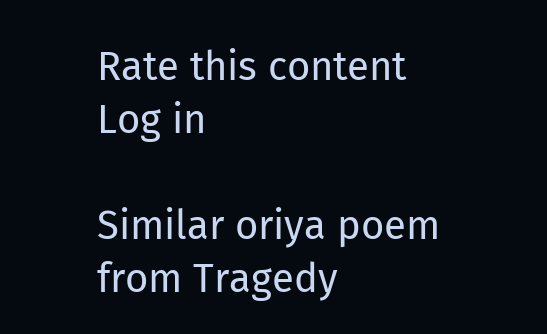Rate this content
Log in

Similar oriya poem from Tragedy